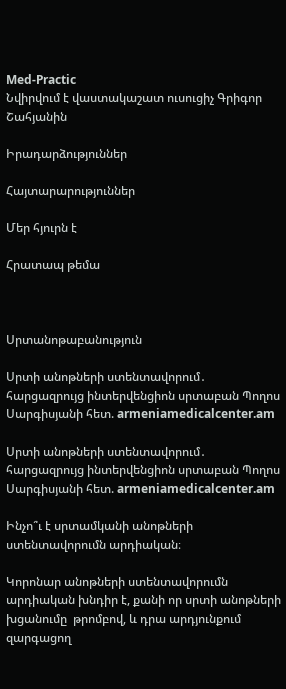Med-Practic
Նվիրվում է վաստակաշատ ուսուցիչ Գրիգոր Շահյանին

Իրադարձություններ

Հայտարարություններ

Մեր հյուրն է

Հրատապ թեմա



Սրտանոթաբանություն

Սրտի անոթների ստենտավորում․ հարցազրույց ինտերվենցիոն սրտաբան Պողոս Սարգիսյանի հետ. armeniamedicalcenter.am

Սրտի անոթների ստենտավորում․ հարցազրույց ինտերվենցիոն սրտաբան Պողոս Սարգիսյանի հետ. armeniamedicalcenter.am

Ինչո՞ւ է սրտամկանի անոթների ստենտավորումն արդիական։

Կորոնար անոթների ստենտավորումն արդիական խնդիր է, քանի որ սրտի անոթների խցանումը  թրոմբով, և դրա արդյունքում զարգացող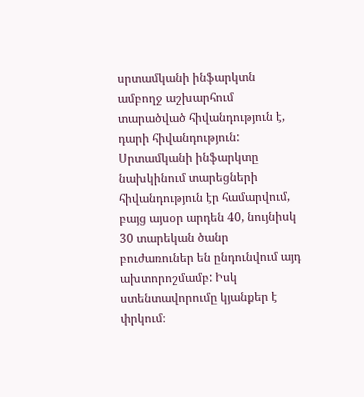սրտամկանի ինֆարկտն ամբողջ աշխարհում տարածված հիվանդություն է, դարի հիվանդություն: Սրտամկանի ինֆարկտը նախկինում տարեցների հիվանդություն էր համարվում, բայց այսօր արդեն 40, նույնիսկ 30 տարեկան ծանր բուժառուներ են ընդունվում այդ ախտորոշմամբ: Իսկ ստենտավորումը կյանքեր է փրկում։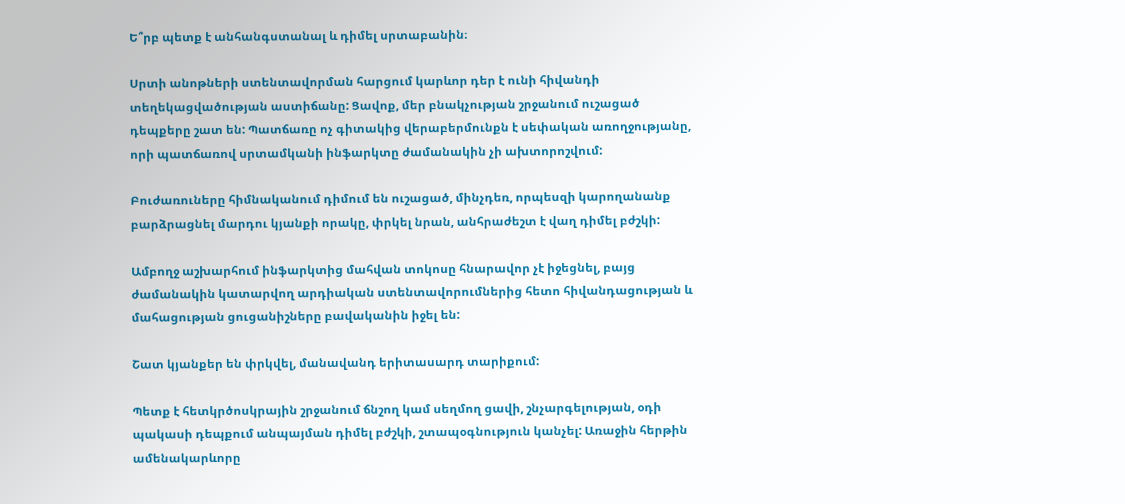Ե՞րբ պետք է անհանգստանալ և դիմել սրտաբանին։

Սրտի անոթների ստենտավորման հարցում կարևոր դեր է ունի հիվանդի տեղեկացվածության աստիճանը: Ցավոք, մեր բնակչության շրջանում ուշացած դեպքերը շատ են: Պատճառը ոչ գիտակից վերաբերմունքն է սեփական առողջությանը, որի պատճառով սրտամկանի ինֆարկտը ժամանակին չի ախտորոշվում:

Բուժառուները հիմնականում դիմում են ուշացած, մինչդեռ, որպեսզի կարողանանք բարձրացնել մարդու կյանքի որակը, փրկել նրան, անհրաժեշտ է վաղ դիմել բժշկի:

Ամբողջ աշխարհում ինֆարկտից մահվան տոկոսը հնարավոր չէ իջեցնել, բայց ժամանակին կատարվող արդիական ստենտավորումներից հետո հիվանդացության և մահացության ցուցանիշները բավականին իջել են:

Շատ կյանքեր են փրկվել, մանավանդ երիտասարդ տարիքում:

Պետք է հետկրծոսկրային շրջանում ճնշող կամ սեղմող ցավի, շնչարգելության, օդի պակասի դեպքում անպայման դիմել բժշկի, շտապօգնություն կանչել: Առաջին հերթին ամենակարևորը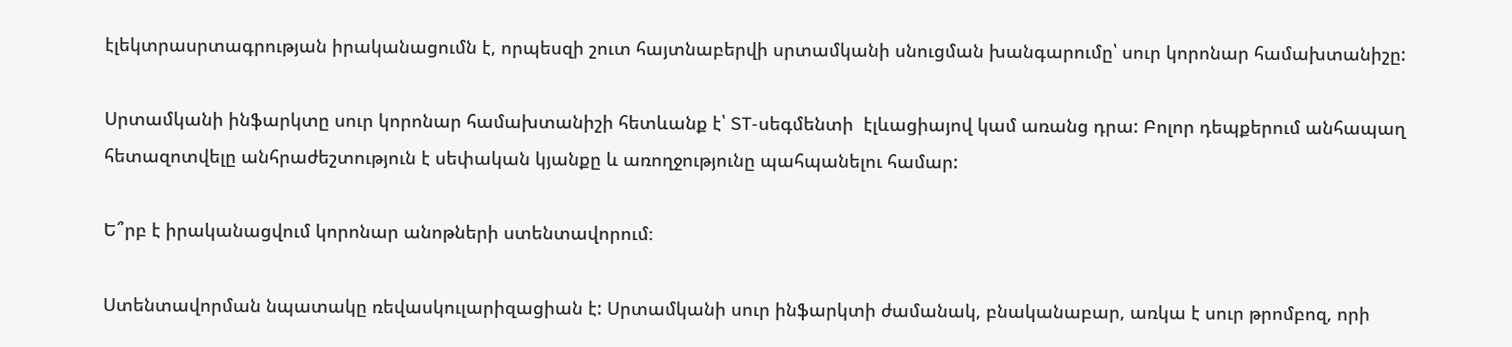էլեկտրասրտագրության իրականացումն է, որպեսզի շուտ հայտնաբերվի սրտամկանի սնուցման խանգարումը՝ սուր կորոնար համախտանիշը:

Սրտամկանի ինֆարկտը սուր կորոնար համախտանիշի հետևանք է՝ ST-սեգմենտի  էլևացիայով կամ առանց դրա: Բոլոր դեպքերում անհապաղ հետազոտվելը անհրաժեշտություն է սեփական կյանքը և առողջությունը պահպանելու համար:

Ե՞րբ է իրականացվում կորոնար անոթների ստենտավորում։

Ստենտավորման նպատակը ռեվասկուլարիզացիան է: Սրտամկանի սուր ինֆարկտի ժամանակ, բնականաբար, առկա է սուր թրոմբոզ, որի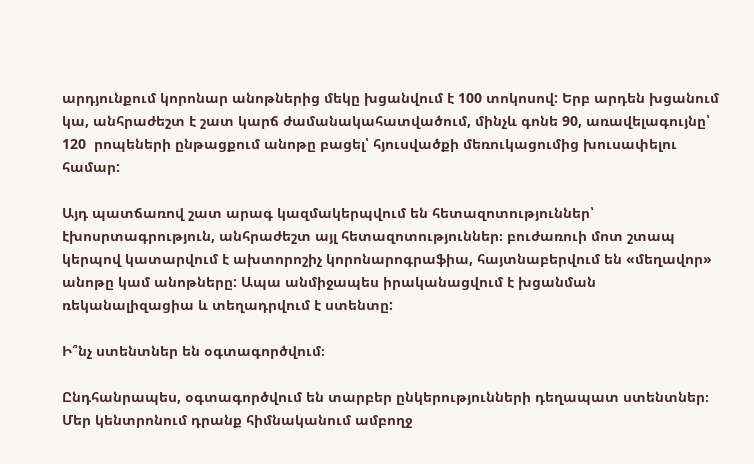արդյունքում կորոնար անոթներից մեկը խցանվում է 100 տոկոսով: Երբ արդեն խցանում կա, անհրաժեշտ է շատ կարճ ժամանակահատվածում, մինչև գոնե 90, առավելագույնը՝ 120  րոպեների ընթացքում անոթը բացել՝ հյուսվածքի մեռուկացումից խուսափելու համար:

Այդ պատճառով շատ արագ կազմակերպվում են հետազոտություններ՝ էխոսրտագրություն, անհրաժեշտ այլ հետազոտություններ։ բուժառուի մոտ շտապ կերպով կատարվում է ախտորոշիչ կորոնարոգրաֆիա, հայտնաբերվում են «մեղավոր» անոթը կամ անոթները: Ապա անմիջապես իրականացվում է խցանման ռեկանալիզացիա և տեղադրվում է ստենտը:

Ի՞նչ ստենտներ են օգտագործվում։

Ընդհանրապես, օգտագործվում են տարբեր ընկերությունների դեղապատ ստենտներ։ Մեր կենտրոնում դրանք հիմնականում ամբողջ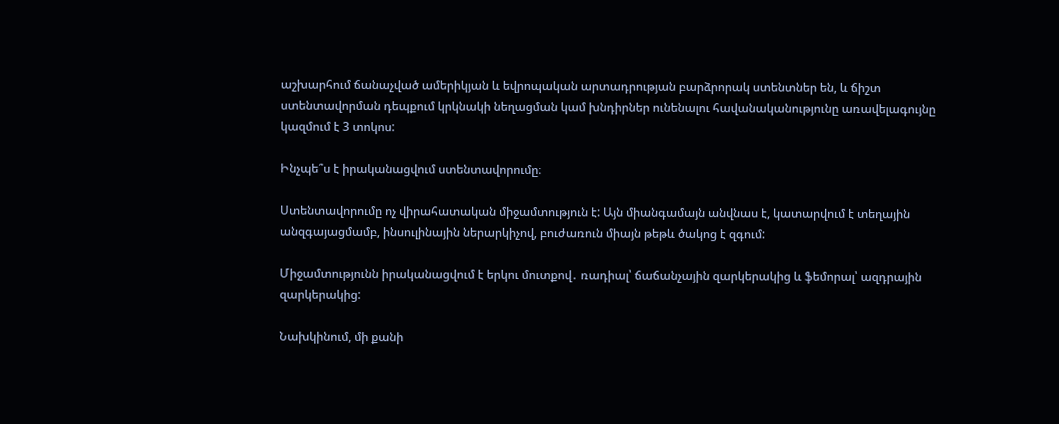աշխարհում ճանաչված ամերիկյան և եվրոպական արտադրության բարձրորակ ստենտներ են, և ճիշտ ստենտավորման դեպքում կրկնակի նեղացման կամ խնդիրներ ունենալու հավանականությունը առավելագույնը կազմում է 3 տոկոս:

Ինչպե՞ս է իրականացվում ստենտավորումը։

Ստենտավորումը ոչ վիրահատական միջամտություն է: Այն միանգամայն անվնաս է, կատարվում է տեղային անզգայացմամբ, ինսուլինային ներարկիչով, բուժառուն միայն թեթև ծակոց է զգում:

Միջամտությունն իրականացվում է երկու մուտքով․ ռադիալ՝ ճաճանչային զարկերակից և ֆեմորալ՝ ազդրային զարկերակից:

Նախկինում, մի քանի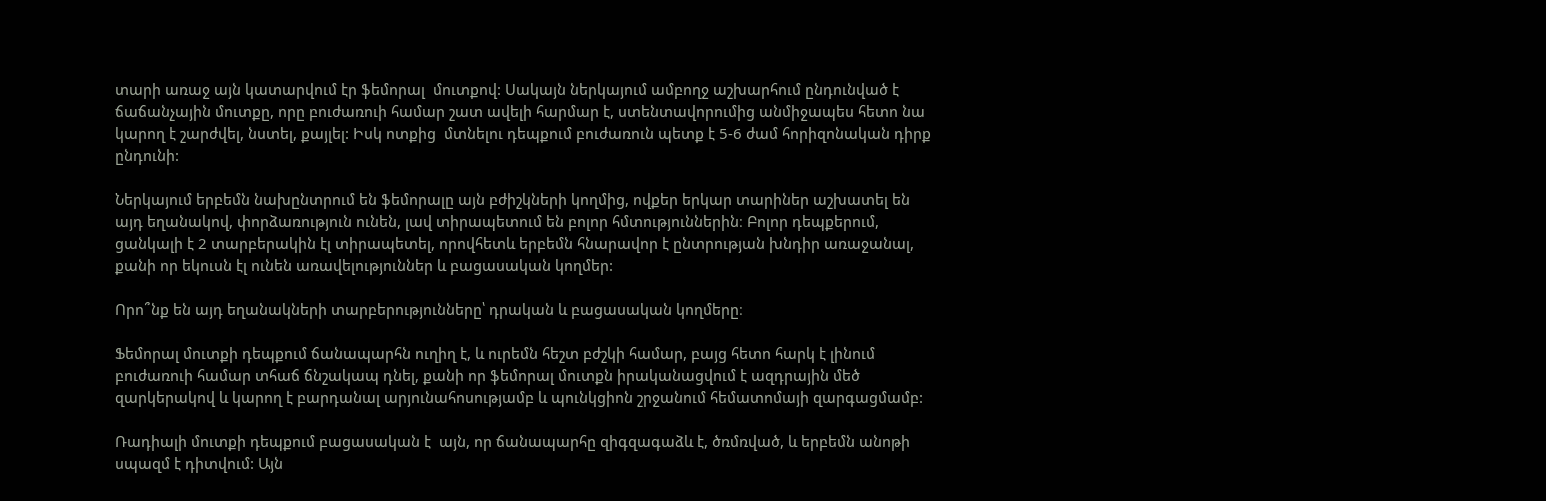տարի առաջ այն կատարվում էր ֆեմորալ  մուտքով: Սակայն ներկայում ամբողջ աշխարհում ընդունված է ճաճանչային մուտքը, որը բուժառուի համար շատ ավելի հարմար է, ստենտավորումից անմիջապես հետո նա կարող է շարժվել, նստել, քայլել: Իսկ ոտքից  մտնելու դեպքում բուժառուն պետք է 5-6 ժամ հորիզոնական դիրք ընդունի:

Ներկայում երբեմն նախընտրում են ֆեմորալը այն բժիշկների կողմից, ովքեր երկար տարիներ աշխատել են այդ եղանակով, փորձառություն ունեն, լավ տիրապետում են բոլոր հմտություններին։ Բոլոր դեպքերում, ցանկալի է 2 տարբերակին էլ տիրապետել, որովհետև երբեմն հնարավոր է ընտրության խնդիր առաջանալ, քանի որ եկուսն էլ ունեն առավելություններ և բացասական կողմեր:

Որո՞նք են այդ եղանակների տարբերությունները՝ դրական և բացասական կողմերը։

Ֆեմորալ մուտքի դեպքում ճանապարհն ուղիղ է, և ուրեմն հեշտ բժշկի համար, բայց հետո հարկ է լինում բուժառուի համար տհաճ ճնշակապ դնել, քանի որ ֆեմորալ մուտքն իրականացվում է ազդրային մեծ զարկերակով և կարող է բարդանալ արյունահոսությամբ և պունկցիոն շրջանում հեմատոմայի զարգացմամբ:

Ռադիալի մուտքի դեպքում բացասական է  այն, որ ճանապարհը զիգզագաձև է, ծռմռված, և երբեմն անոթի սպազմ է դիտվում: Այն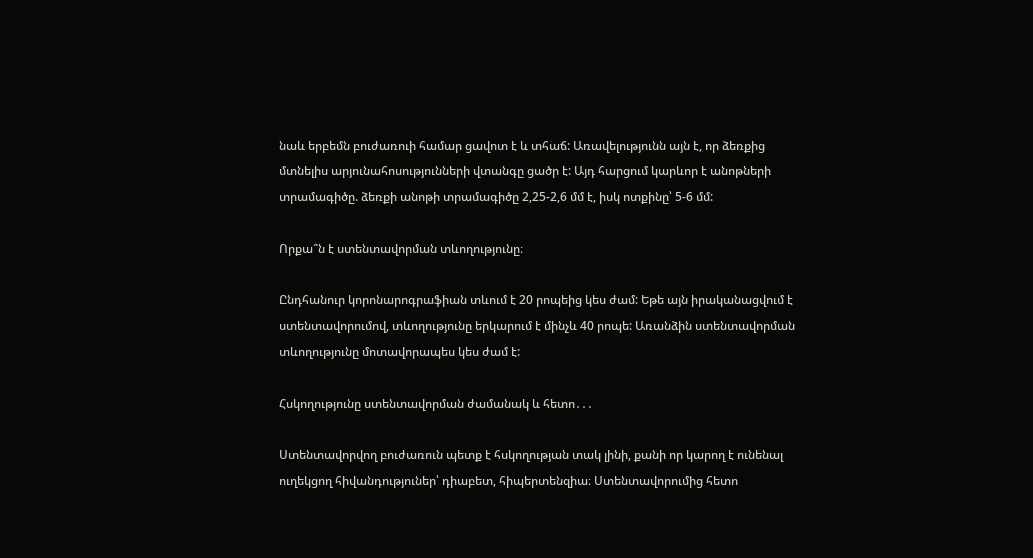նաև երբեմն բուժառուի համար ցավոտ է և տհաճ: Առավելությունն այն է, որ ձեռքից մտնելիս արյունահոսությունների վտանգը ցածր է: Այդ հարցում կարևոր է անոթների տրամագիծը. ձեռքի անոթի տրամագիծը 2,25-2,6 մմ է, իսկ ոտքինը՝ 5-6 մմ:

Որքա՞ն է ստենտավորման տևողությունը։

Ընդհանուր կորոնարոգրաֆիան տևում է 20 րոպեից կես ժամ: Եթե այն իրականացվում է ստենտավորումով, տևողությունը երկարում է մինչև 40 րոպե: Առանձին ստենտավորման տևողությունը մոտավորապես կես ժամ է:

Հսկողությունը ստենտավորման ժամանակ և հետո․․․

Ստենտավորվող բուժառուն պետք է հսկողության տակ լինի, քանի որ կարող է ունենալ ուղեկցող հիվանդություներ՝ դիաբետ, հիպերտենզիա։ Ստենտավորումից հետո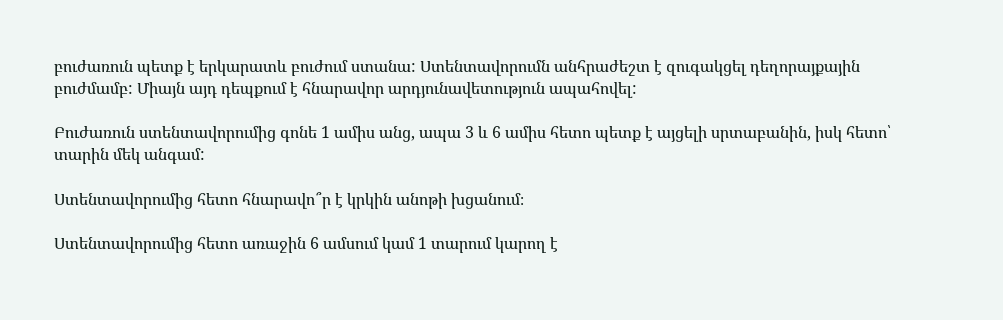բուժառուն պետք է երկարատև բուժում ստանա: Ստենտավորումն անհրաժեշտ է զուգակցել դեղորայքային բուժմամբ: Միայն այդ դեպքում է հնարավոր արդյունավետություն ապահովել:

Բուժառուն ստենտավորումից գոնե 1 ամիս անց, ապա 3 և 6 ամիս հետո պետք է այցելի սրտաբանին, իսկ հետո՝ տարին մեկ անգամ:

Ստենտավորումից հետո հնարավո՞ր է կրկին անոթի խցանում։

Ստենտավորումից հետո առաջին 6 ամսում կամ 1 տարում կարող է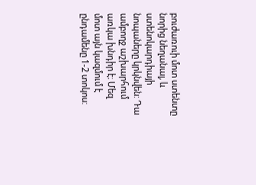բուժառուի մոտ ստենտը նորից նեղանալ, և ստենոկարդիայի նոպաները կրկնվեն: Դա ամբողջ աշխարհում առկա խնդիր է։ Մեզ մոտ այն կազմում է ընդամենը 1-2 տոկոս: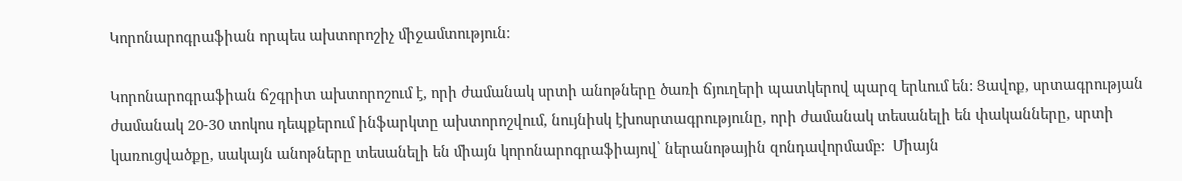Կորոնարոգրաֆիան որպես ախտորոշիչ միջամտություն։

Կորոնարոգրաֆիան ճշգրիտ ախտորոշում է, որի ժամանակ սրտի անոթները ծառի ճյուղերի պատկերով պարզ երևում են: Ցավոք, սրտագրության ժամանակ 20-30 տոկոս դեպքերում ինֆարկտը ախտորոշվում, նույնիսկ էխոսրտագրությունը, որի ժամանակ տեսանելի են փականները, սրտի կառուցվածքը, սակայն անոթները տեսանելի են միայն կորոնարոգրաֆիայով՝ ներանոթային զոնդավորմամբ:  Միայն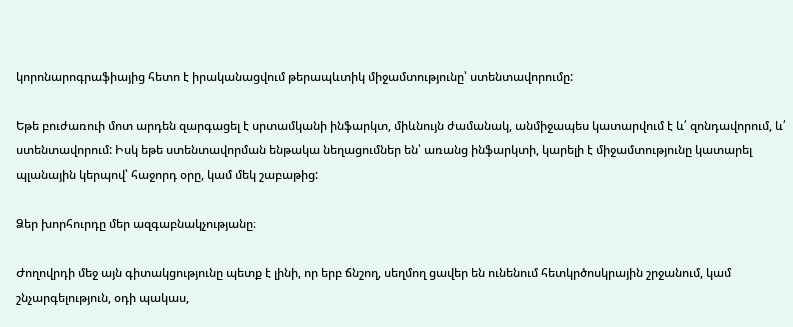կորոնարոգրաֆիայից հետո է իրականացվում թերապևտիկ միջամտությունը՝ ստենտավորումը:

Եթե բուժառուի մոտ արդեն զարգացել է սրտամկանի ինֆարկտ, միևնույն ժամանակ, անմիջապես կատարվում է և՛ զոնդավորում, և՛ ստենտավորում: Իսկ եթե ստենտավորման ենթակա նեղացումներ են՝ առանց ինֆարկտի, կարելի է միջամտությունը կատարել պլանային կերպով՝ հաջորդ օրը, կամ մեկ շաբաթից:

Ձեր խորհուրդը մեր ազգաբնակչությանը։

Ժողովրդի մեջ այն գիտակցությունը պետք է լինի, որ երբ ճնշող, սեղմող ցավեր են ունենում հետկրծոսկրային շրջանում, կամ շնչարգելություն, օդի պակաս,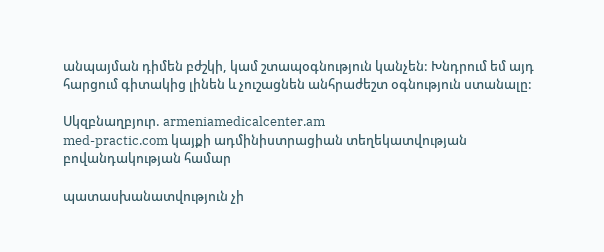անպայման դիմեն բժշկի, կամ շտապօգնություն կանչեն: Խնդրում եմ այդ հարցում գիտակից լինեն և չուշացնեն անհրաժեշտ օգնություն ստանալը:

Սկզբնաղբյուր. armeniamedicalcenter.am
med-practic.com կայքի ադմինիստրացիան տեղեկատվության բովանդակության համար

պատասխանատվություն չի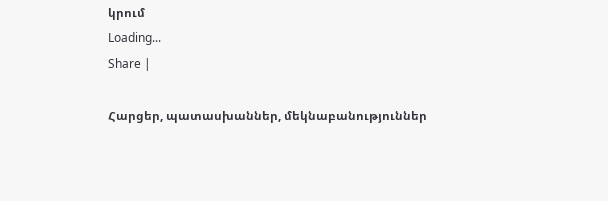կրում
Loading...
Share |

Հարցեր, պատասխաններ, մեկնաբանություններ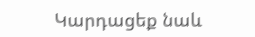Կարդացեք նաև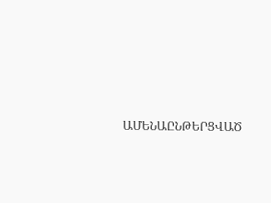ԱՄԵՆԱԸՆԹԵՐՑՎԱԾ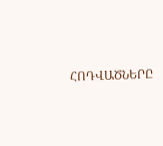ՀՈԴՎԱԾՆԵՐԸ